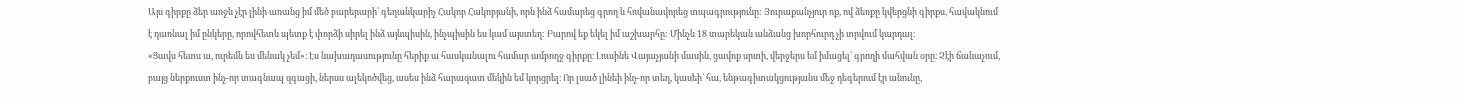Այս գիրքը ձեր առջև չէր լինի առանց իմ մեծ բարերարի՝ գեղանկարիչ Հակոբ Հակոբյանի, որն ինձ համարեց գրող և հովանավորեց տպագրությունը: Յուրաքանչյուր ոք, ով ձեռքը կվերցնի գիրքս, հավակնում է դառնալ իմ ընկերը, որովհետև պետք է փորձի սիրել ինձ այնպիսին, ինչպիսին ես կամ այստեղ: Բարով եք եկել իմ աշխարհը: Մինչև 18 տարեկան անձանց խորհուրդ չի տրվում կարդալ։
«Ցավս հետս ա, ուրեմն ես մենակ չեմ»։ Էս նախադասությունը հերիք ա հասկանալու համար ամբողջ գիրքը։ Լուսինե Վայաչյանի մասին, ցավոք սրտի, վերջերս եմ իմացել՝ գրողի մահվան օրը։ Չէի ճանաչում, բայց ներքուստ ինչ-որ տագնապ զգացի, ներսս ալեկոծվեց, ասես ինձ հարազատ մեկին եմ կորցրել։ Որ լսած լինեի ինչ-որ տեղ, կասեի՝ հա, ենթագիտակցությանս մեջ դեգերում էր անունը,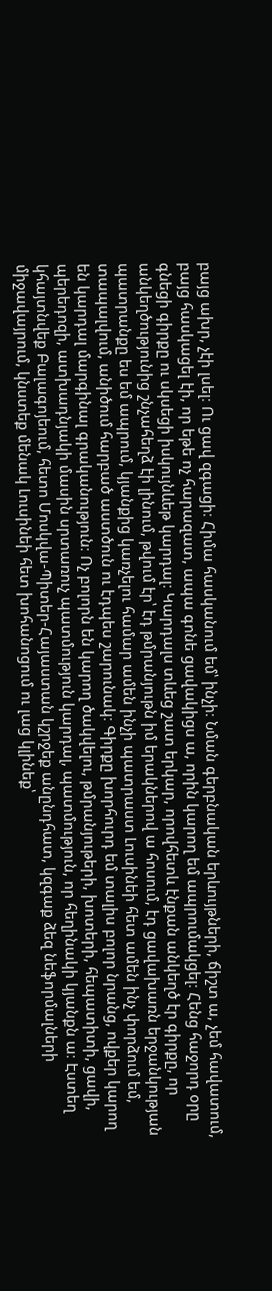բայց ախր, չէի լսել։ Ու ցավ զգացի։ Հիմա հասկանում եմ՝ ինչի։ Նման գերբնական երևույթների, ճիշտ ա, չեմ հավատում, բայց հասկացել էի, որ եթե ոչ հարազատ, ապա գոնե ցավակիցս ա, որին կարող եմ ապրումակցել։ Հենց հաջորդ օրը գնեցի գիրքը ու սկսեցի իսկույնևեթ կարդալ։ Կարդալս տևեց շատ երկար, որովհետև էնքան անկեղծ էր գիրքը, որ անկեղծությունից շնչահեղձ էի լինում, թվում էր՝ էդ թմրանյութն իմ երակներով ա հոսում, էդ ցավախառն երջանկության պատրանքը ես եմ ապրում, կյանքից կառչելու համար ամեն ինչի պատրաստ Լուսինեի հետ ամեն ինչ փորձում եմ, տապալվում, անիծում հարբած աստծուն ու էդպես շարունակ։ Գիրքը խորհուրդ եմ տալիս բոլոր նրանց, ովքեր կարող են կարդալ մարգինալ գրականություն։ Ոչ բոլորն են կարող ծակվելու, թմրանյութերի, խոտերի, հեպատիտի, ցավի, պերեդոզի, ատխադնյակի մասին սրտառուչ պատմություն կարդալ, պատմություն, որ հեղինակի կյանքն ա։ Էստեղ կհայտնվեք Բալագոյեում, հետո Մոսկվա-Պիտեր-Հայաստան կշրջեք անընդհատ, կզգաք ձեզ նեֆորմալների միջավայրում, կնստեք մենակ Լուսինեի հետ խոհանոցում ու լաց կլինեք՝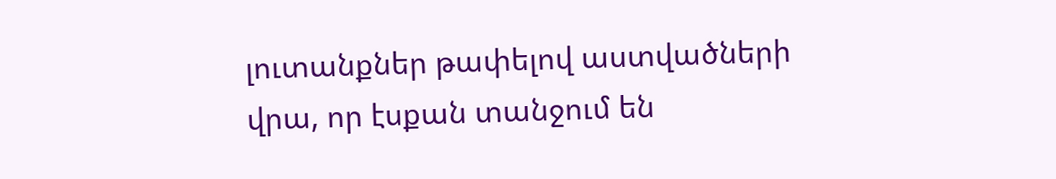լուտանքներ թափելով աստվածների վրա, որ էսքան տանջում են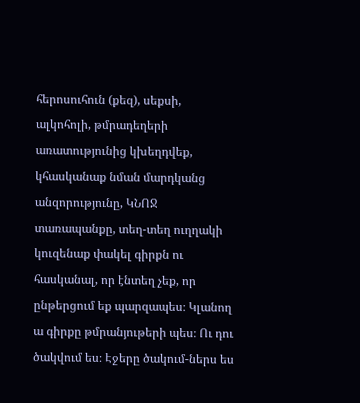հերոսուհուն (քեզ), սեքսի, ալկոհոլի, թմրադեղերի առատությունից կխեղդվեք, կհասկանաք նման մարդկանց անզորությունը, ԿՆՈՋ տառապանքը, տեղ-տեղ ուղղակի կուզենաք փակել գիրքն ու հասկանալ, որ էնտեղ չեք, որ ընթերցում եք պարզապես։ Կլանող ա գիրքը թմրանյութերի պես։ Ու դու ծակվում ես։ Էջերը ծակում-ներս ես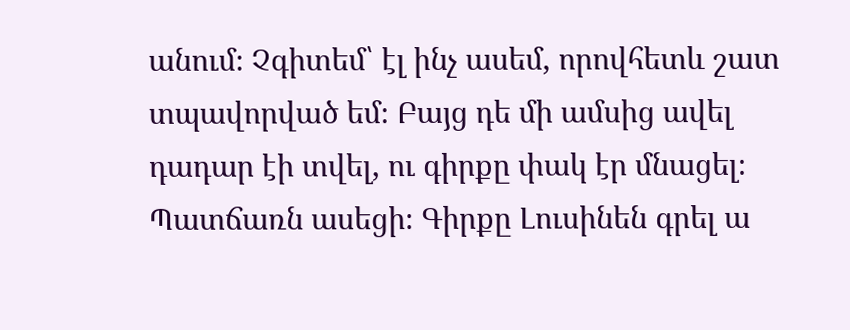անում։ Չգիտեմ՝ էլ ինչ ասեմ, որովհետև շատ տպավորված եմ։ Բայց դե մի ամսից ավել դադար էի տվել, ու գիրքը փակ էր մնացել։ Պատճառն ասեցի։ Գիրքը Լուսինեն գրել ա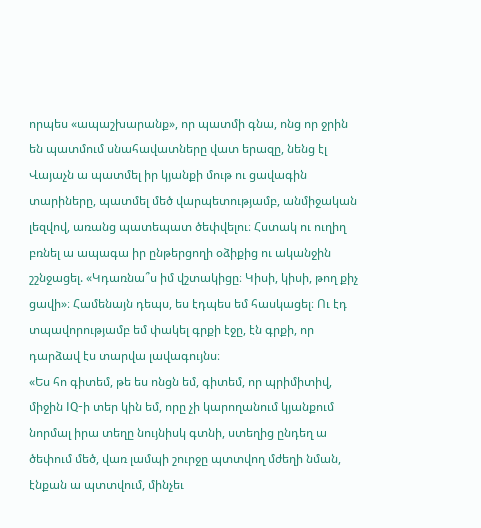որպես «ապաշխարանք», որ պատմի գնա, ոնց որ ջրին են պատմում սնահավատները վատ երազը, նենց էլ Վայաչն ա պատմել իր կյանքի մութ ու ցավագին տարիները, պատմել մեծ վարպետությամբ, անմիջական լեզվով, առանց պատեպատ ծեփվելու։ Հստակ ու ուղիղ բռնել ա ապագա իր ընթերցողի օձիքից ու ականջին շշնջացել. «Կդառնա՞ս իմ վշտակիցը։ Կիսի, կիսի, թող քիչ ցավի»։ Համենայն դեպս, ես էդպես եմ հասկացել։ Ու էդ տպավորությամբ եմ փակել գրքի էջը, էն գրքի, որ դարձավ էս տարվա լավագույնս։
«Ես հո գիտեմ, թե ես ոնցն եմ, գիտեմ, որ պրիմիտիվ, միջին IQ-ի տեր կին եմ, որը չի կարողանում կյանքում նորմալ իրա տեղը նույնիսկ գտնի, ստեղից ընդեղ ա ծեփում մեծ, վառ լամպի շուրջը պտտվող մժեղի նման, էնքան ա պտտվում, մինչեւ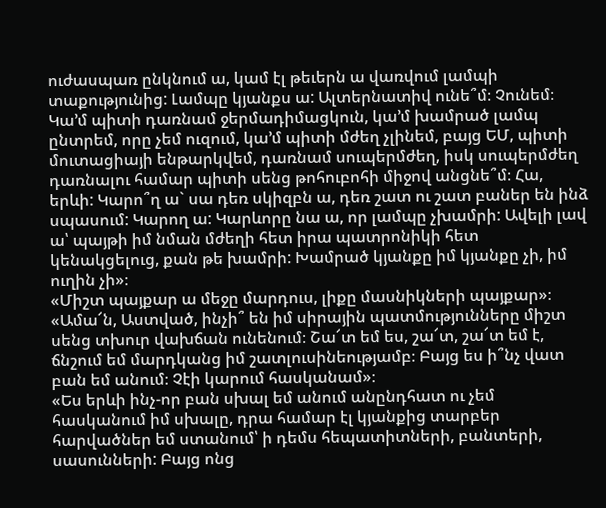ուժասպառ ընկնում ա, կամ էլ թեւերն ա վառվում լամպի տաքությունից: Լամպը կյանքս ա: Ալտերնատիվ ունե՞մ։ Չունեմ։ Կա’մ պիտի դառնամ ջերմադիմացկուն, կա’մ խամրած լամպ ընտրեմ, որը չեմ ուզում, կա’մ պիտի մժեղ չլինեմ, բայց ԵՄ, պիտի մուտացիայի ենթարկվեմ, դառնամ սուպերմժեղ, իսկ սուպերմժեղ դառնալու համար պիտի սենց թոհուբոհի միջով անցնե՞մ։ Հա, երևի: Կարո՞ղ ա` սա դեռ սկիզբն ա, դեռ շատ ու շատ բաներ են ինձ սպասում: Կարող ա: Կարևորը նա ա, որ լամպը չխամրի: Ավելի լավ ա՝ պայթի իմ նման մժեղի հետ իրա պատրոնիկի հետ կենակցելուց, քան թե խամրի: Խամրած կյանքը իմ կյանքը չի, իմ ուղին չի»։
«Միշտ պայքար ա մեջը մարդուս, լիքը մասնիկների պայքար»։
«Ամա՜ն, Աստված, ինչի՞ են իմ սիրային պատմությունները միշտ սենց տխուր վախճան ունենում։ Շա՜տ եմ ես, շա՜տ, շա՜տ եմ է, ճնշում եմ մարդկանց իմ շատլուսինեությամբ։ Բայց ես ի՞նչ վատ բան եմ անում։ Չէի կարում հասկանամ»։
«Ես երևի ինչ-որ բան սխալ եմ անում անընդհատ ու չեմ հասկանում իմ սխալը, դրա համար էլ կյանքից տարբեր հարվածներ եմ ստանում՝ ի դեմս հեպատիտների, բանտերի, սասունների: Բայց ոնց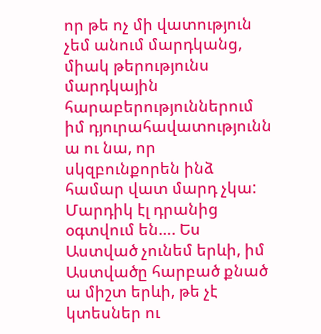որ թե ոչ մի վատություն չեմ անում մարդկանց, միակ թերությունս մարդկային հարաբերություններում իմ դյուրահավատությունն ա ու նա, որ սկզբունքորեն ինձ համար վատ մարդ չկա: Մարդիկ էլ դրանից օգտվում են…. Ես Աստված չունեմ երևի, իմ Աստվածը հարբած քնած ա միշտ երևի, թե չէ կտեսներ ու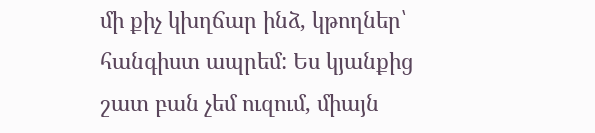մի քիչ կխղճար ինձ, կթողներ՝ հանգիստ ապրեմ: Ես կյանքից շատ բան չեմ ուզում, միայն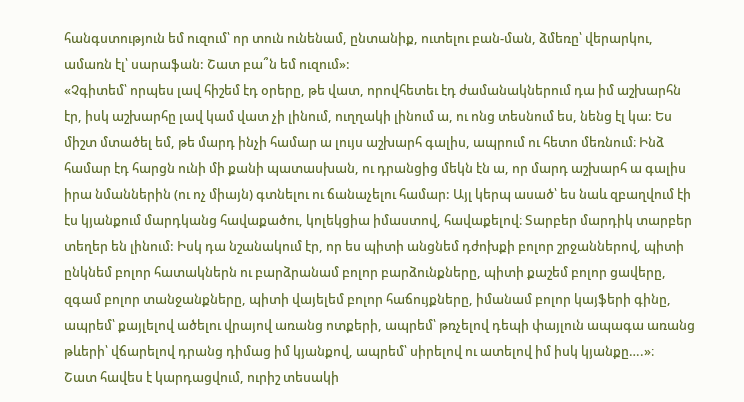հանգստություն եմ ուզում՝ որ տուն ունենամ, ընտանիք, ուտելու բան-ման, ձմեռը՝ վերարկու, ամառն էլ՝ սարաֆան: Շատ բա՞ն եմ ուզում»:
«Չգիտեմ՝ որպես լավ հիշեմ էդ օրերը, թե վատ, որովհետեւ էդ ժամանակներում դա իմ աշխարհն էր, իսկ աշխարհը լավ կամ վատ չի լինում, ուղղակի լինում ա, ու ոնց տեսնում ես, նենց էլ կա: Ես միշտ մտածել եմ, թե մարդ ինչի համար ա լույս աշխարհ գալիս, ապրում ու հետո մեռնում։ Ինձ համար էդ հարցն ունի մի քանի պատասխան, ու դրանցից մեկն էն ա, որ մարդ աշխարհ ա գալիս իրա նմաններին (ու ոչ միայն) գտնելու ու ճանաչելու համար: Այլ կերպ ասած՝ ես նաև զբաղվում էի էս կյանքում մարդկանց հավաքածու, կոլեկցիա իմաստով, հավաքելով։ Տարբեր մարդիկ տարբեր տեղեր են լինում: Իսկ դա նշանակում էր, որ ես պիտի անցնեմ դժոխքի բոլոր շրջաններով, պիտի ընկնեմ բոլոր հատակներն ու բարձրանամ բոլոր բարձունքները, պիտի քաշեմ բոլոր ցավերը, զգամ բոլոր տանջանքները, պիտի վայելեմ բոլոր հաճույքները, իմանամ բոլոր կայֆերի գինը, ապրեմ՝ քայլելով ածելու վրայով առանց ոտքերի, ապրեմ՝ թռչելով դեպի փայլուն ապագա առանց թևերի՝ վճարելով դրանց դիմաց իմ կյանքով, ապրեմ՝ սիրելով ու ատելով իմ իսկ կյանքը….»։
Շատ հավես է կարդացվում, ուրիշ տեսակի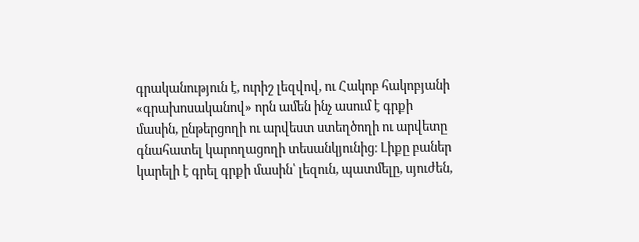գրականություն է, ուրիշ լեզվով, ու Հակոբ հակոբյանի «գրախոսականով» որն ամեն ինչ ասում է գրքի մասին, ընթերցողի ու արվեստ ստեղծողի ու արվետը գնահատել կարողացողի տեսանկյունից։ Լիքը բաներ կարելի է գրել գրքի մասին՝ լեզուն, պատմելը, սյուժեն,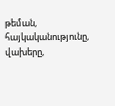թեման, հայկականությունը, վախերը,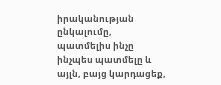իրականության ընկալումը, պատմելիս ինչը ինչպես պատմելը և այլն, բայց կարդացեք,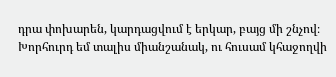դրա փոխարեն, կարդացվում է երկար, բայց մի շնչով։ Խորհուրդ եմ տալիս միանշանակ, ու հուսամ կհաջողվի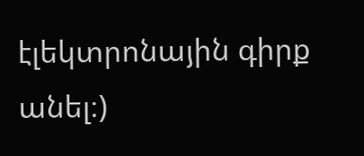էլեկտրոնային գիրք անել։)